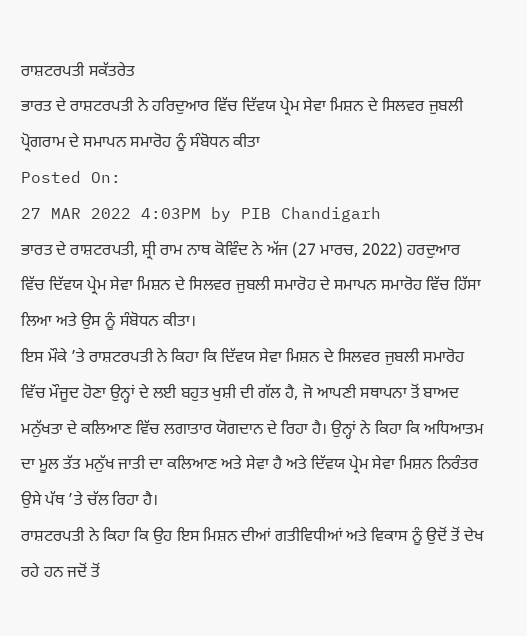ਰਾਸ਼ਟਰਪਤੀ ਸਕੱਤਰੇਤ
ਭਾਰਤ ਦੇ ਰਾਸ਼ਟਰਪਤੀ ਨੇ ਹਰਿਦੁਆਰ ਵਿੱਚ ਦਿੱਵਯ ਪ੍ਰੇਮ ਸੇਵਾ ਮਿਸ਼ਨ ਦੇ ਸਿਲਵਰ ਜੁਬਲੀ ਪ੍ਰੋਗਰਾਮ ਦੇ ਸਮਾਪਨ ਸਮਾਰੋਹ ਨੂੰ ਸੰਬੋਧਨ ਕੀਤਾ
Posted On:
27 MAR 2022 4:03PM by PIB Chandigarh
ਭਾਰਤ ਦੇ ਰਾਸ਼ਟਰਪਤੀ, ਸ਼੍ਰੀ ਰਾਮ ਨਾਥ ਕੋਵਿੰਦ ਨੇ ਅੱਜ (27 ਮਾਰਚ, 2022) ਹਰਦੁਆਰ ਵਿੱਚ ਦਿੱਵਯ ਪ੍ਰੇਮ ਸੇਵਾ ਮਿਸ਼ਨ ਦੇ ਸਿਲਵਰ ਜੁਬਲੀ ਸਮਾਰੋਹ ਦੇ ਸਮਾਪਨ ਸਮਾਰੋਹ ਵਿੱਚ ਹਿੱਸਾ ਲਿਆ ਅਤੇ ਉਸ ਨੂੰ ਸੰਬੋਧਨ ਕੀਤਾ।
ਇਸ ਮੌਕੇ ’ਤੇ ਰਾਸ਼ਟਰਪਤੀ ਨੇ ਕਿਹਾ ਕਿ ਦਿੱਵਯ ਸੇਵਾ ਮਿਸ਼ਨ ਦੇ ਸਿਲਵਰ ਜੁਬਲੀ ਸਮਾਰੋਹ ਵਿੱਚ ਮੌਜੂਦ ਹੋਣਾ ਉਨ੍ਹਾਂ ਦੇ ਲਈ ਬਹੁਤ ਖੁਸ਼ੀ ਦੀ ਗੱਲ ਹੈ, ਜੋ ਆਪਣੀ ਸਥਾਪਨਾ ਤੋਂ ਬਾਅਦ ਮਨੁੱਖਤਾ ਦੇ ਕਲਿਆਣ ਵਿੱਚ ਲਗਾਤਾਰ ਯੋਗਦਾਨ ਦੇ ਰਿਹਾ ਹੈ। ਉਨ੍ਹਾਂ ਨੇ ਕਿਹਾ ਕਿ ਅਧਿਆਤਮ ਦਾ ਮੂਲ ਤੱਤ ਮਨੁੱਖ ਜਾਤੀ ਦਾ ਕਲਿਆਣ ਅਤੇ ਸੇਵਾ ਹੈ ਅਤੇ ਦਿੱਵਯ ਪ੍ਰੇਮ ਸੇਵਾ ਮਿਸ਼ਨ ਨਿਰੰਤਰ ਉਸੇ ਪੱਥ ’ਤੇ ਚੱਲ ਰਿਹਾ ਹੈ।
ਰਾਸ਼ਟਰਪਤੀ ਨੇ ਕਿਹਾ ਕਿ ਉਹ ਇਸ ਮਿਸ਼ਨ ਦੀਆਂ ਗਤੀਵਿਧੀਆਂ ਅਤੇ ਵਿਕਾਸ ਨੂੰ ਉਦੋਂ ਤੋਂ ਦੇਖ ਰਹੇ ਹਨ ਜਦੋਂ ਤੋਂ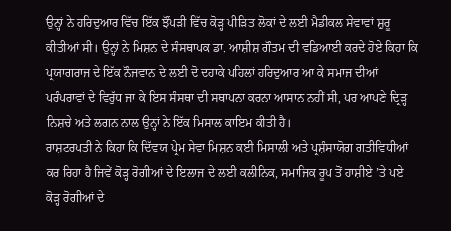ਉਨ੍ਹਾਂ ਨੇ ਹਰਿਦੁਆਰ ਵਿੱਚ ਇੱਕ ਝੌਂਪੜੀ ਵਿੱਚ ਕੋੜ੍ਹ ਪੀੜਿਤ ਲੋਕਾਂ ਦੇ ਲਈ ਮੈਡੀਕਲ ਸੇਵਾਵਾਂ ਸ਼ੁਰੂ ਕੀਤੀਆਂ ਸੀ। ਉਨ੍ਹਾਂ ਨੇ ਮਿਸ਼ਨ ਦੇ ਸੰਸਥਾਪਕ ਡਾ. ਆਸ਼ੀਸ਼ ਗੌਤਮ ਦੀ ਵਡਿਆਈ ਕਰਦੇ ਹੋਏ ਕਿਹਾ ਕਿ ਪ੍ਰਯਾਗਰਾਜ ਦੇ ਇੱਕ ਨੌਜਵਾਨ ਦੇ ਲਈ ਦੋ ਦਹਾਕੇ ਪਹਿਲਾਂ ਹਰਿਦੁਆਰ ਆ ਕੇ ਸਮਾਜ ਦੀਆਂ ਪਰੰਪਰਾਵਾਂ ਦੇ ਵਿਰੁੱਧ ਜਾ ਕੇ ਇਸ ਸੰਸਥਾ ਦੀ ਸਥਾਪਨਾ ਕਰਨਾ ਆਸਾਨ ਨਹੀਂ ਸੀ, ਪਰ ਆਪਣੇ ਦ੍ਰਿੜ੍ਹ ਨਿਸ਼ਚੇ ਅਤੇ ਲਗਨ ਨਾਲ ਉਨ੍ਹਾਂ ਨੇ ਇੱਕ ਮਿਸਾਲ ਕਾਇਮ ਕੀਤੀ ਹੈ।
ਰਾਸ਼ਟਰਪਤੀ ਨੇ ਕਿਹਾ ਕਿ ਦਿੱਵਯ ਪ੍ਰੇਮ ਸੇਵਾ ਮਿਸ਼ਨ ਕਈ ਮਿਸਾਲੀ ਅਤੇ ਪ੍ਰਸ਼ੰਸਾਯੋਗ ਗਤੀਵਿਧੀਆਂ ਕਰ ਰਿਹਾ ਹੈ ਜਿਵੇਂ ਕੋੜ੍ਹ ਰੋਗੀਆਂ ਦੇ ਇਲਾਜ ਦੇ ਲਈ ਕਲੀਨਿਕ, ਸਮਾਜਿਕ ਰੂਪ ਤੋਂ ਹਾਸ਼ੀਏ ’ਤੇ ਪਏ ਕੋੜ੍ਹ ਰੋਗੀਆਂ ਦੇ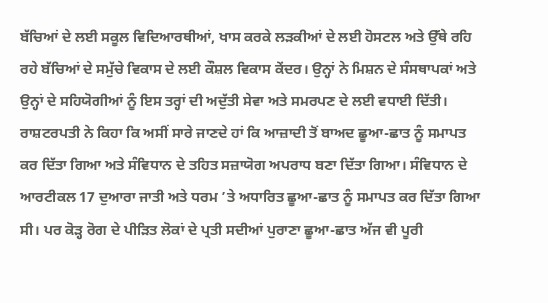ਬੱਚਿਆਂ ਦੇ ਲਈ ਸਕੂਲ ਵਿਦਿਆਰਥੀਆਂ, ਖਾਸ ਕਰਕੇ ਲੜਕੀਆਂ ਦੇ ਲਈ ਹੋਸਟਲ ਅਤੇ ਉੱਥੇ ਰਹਿ ਰਹੇ ਬੱਚਿਆਂ ਦੇ ਸਮੁੱਚੇ ਵਿਕਾਸ ਦੇ ਲਈ ਕੌਸ਼ਲ ਵਿਕਾਸ ਕੇਂਦਰ। ਉਨ੍ਹਾਂ ਨੇ ਮਿਸ਼ਨ ਦੇ ਸੰਸਥਾਪਕਾਂ ਅਤੇ ਉਨ੍ਹਾਂ ਦੇ ਸਹਿਯੋਗੀਆਂ ਨੂੰ ਇਸ ਤਰ੍ਹਾਂ ਦੀ ਅਦੁੱਤੀ ਸੇਵਾ ਅਤੇ ਸਮਰਪਣ ਦੇ ਲਈ ਵਧਾਈ ਦਿੱਤੀ।
ਰਾਸ਼ਟਰਪਤੀ ਨੇ ਕਿਹਾ ਕਿ ਅਸੀਂ ਸਾਰੇ ਜਾਣਦੇ ਹਾਂ ਕਿ ਆਜ਼ਾਦੀ ਤੋਂ ਬਾਅਦ ਛੂਆ-ਛਾਤ ਨੂੰ ਸਮਾਪਤ ਕਰ ਦਿੱਤਾ ਗਿਆ ਅਤੇ ਸੰਵਿਧਾਨ ਦੇ ਤਹਿਤ ਸਜ਼ਾਯੋਗ ਅਪਰਾਧ ਬਣਾ ਦਿੱਤਾ ਗਿਆ। ਸੰਵਿਧਾਨ ਦੇ ਆਰਟੀਕਲ 17 ਦੁਆਰਾ ਜਾਤੀ ਅਤੇ ਧਰਮ ’ਤੇ ਅਧਾਰਿਤ ਛੂਆ-ਛਾਤ ਨੂੰ ਸਮਾਪਤ ਕਰ ਦਿੱਤਾ ਗਿਆ ਸੀ। ਪਰ ਕੋੜ੍ਹ ਰੋਗ ਦੇ ਪੀੜਿਤ ਲੋਕਾਂ ਦੇ ਪ੍ਰਤੀ ਸਦੀਆਂ ਪੁਰਾਣਾ ਛੂਆ-ਛਾਤ ਅੱਜ ਵੀ ਪੂਰੀ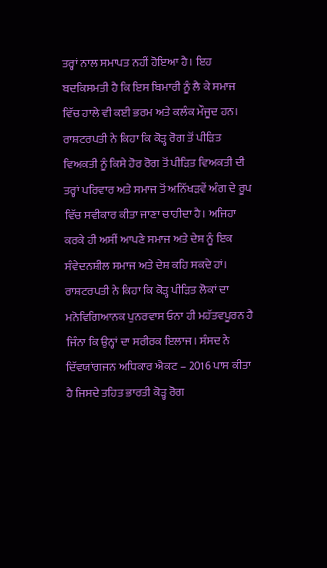ਤਰ੍ਹਾਂ ਨਾਲ ਸਮਾਪਤ ਨਹੀਂ ਹੋਇਆ ਹੈ। ਇਹ ਬਦਕਿਸਮਤੀ ਹੈ ਕਿ ਇਸ ਬਿਮਾਰੀ ਨੂੰ ਲੈ ਕੇ ਸਮਾਜ ਵਿੱਚ ਹਾਲੇ ਵੀ ਕਈ ਭਰਮ ਅਤੇ ਕਲੰਕ ਮੌਜੂਦ ਹਨ।
ਰਾਸ਼ਟਰਪਤੀ ਨੇ ਕਿਹਾ ਕਿ ਕੋੜ੍ਹ ਰੋਗ ਤੋਂ ਪੀੜਿਤ ਵਿਅਕਤੀ ਨੂੰ ਕਿਸੇ ਹੋਰ ਰੋਗ ਤੋਂ ਪੀੜਿਤ ਵਿਅਕਤੀ ਦੀ ਤਰ੍ਹਾਂ ਪਰਿਵਾਰ ਅਤੇ ਸਮਾਜ ਤੋਂ ਅਨਿੱਖੜਵੇਂ ਅੰਗ ਦੇ ਰੂਪ ਵਿੱਚ ਸਵੀਕਾਰ ਕੀਤਾ ਜਾਣਾ ਚਾਹੀਦਾ ਹੈ। ਅਜਿਹਾ ਕਰਕੇ ਹੀ ਅਸੀਂ ਆਪਣੇ ਸਮਾਜ ਅਤੇ ਦੇਸ਼ ਨੂੰ ਇਕ ਸੰਵੇਦਨਸ਼ੀਲ ਸਮਾਜ ਅਤੇ ਦੇਸ਼ ਕਹਿ ਸਕਦੇ ਹਾਂ।
ਰਾਸ਼ਟਰਪਤੀ ਨੇ ਕਿਹਾ ਕਿ ਕੋੜ੍ਹ ਪੀੜਿਤ ਲੋਕਾਂ ਦਾ ਮਨੋਵਿਗਿਆਨਕ ਪੁਨਰਵਾਸ ਓਨਾ ਹੀ ਮਹੱਤਵਪੂਰਨ ਹੈ ਜਿੰਨਾ ਕਿ ਉਨ੍ਹਾਂ ਦਾ ਸਰੀਰਕ ਇਲਾਜ। ਸੰਸਦ ਨੇ ਦਿੱਵਯਾਂਗਜਨ ਅਧਿਕਾਰ ਐਕਟ – 2016 ਪਾਸ ਕੀਤਾ ਹੈ ਜਿਸਦੇ ਤਹਿਤ ਭਾਰਤੀ ਕੋੜ੍ਹ ਰੋਗ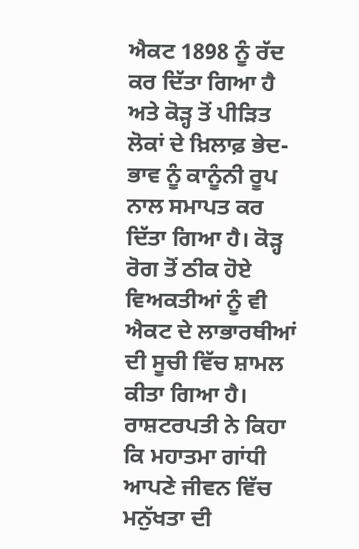ਐਕਟ 1898 ਨੂੰ ਰੱਦ ਕਰ ਦਿੱਤਾ ਗਿਆ ਹੈ ਅਤੇ ਕੋੜ੍ਹ ਤੋਂ ਪੀੜਿਤ ਲੋਕਾਂ ਦੇ ਖ਼ਿਲਾਫ਼ ਭੇਦ-ਭਾਵ ਨੂੰ ਕਾਨੂੰਨੀ ਰੂਪ ਨਾਲ ਸਮਾਪਤ ਕਰ ਦਿੱਤਾ ਗਿਆ ਹੈ। ਕੋੜ੍ਹ ਰੋਗ ਤੋਂ ਠੀਕ ਹੋਏ ਵਿਅਕਤੀਆਂ ਨੂੰ ਵੀ ਐਕਟ ਦੇ ਲਾਭਾਰਥੀਆਂ ਦੀ ਸੂਚੀ ਵਿੱਚ ਸ਼ਾਮਲ ਕੀਤਾ ਗਿਆ ਹੈ।
ਰਾਸ਼ਟਰਪਤੀ ਨੇ ਕਿਹਾ ਕਿ ਮਹਾਤਮਾ ਗਾਂਧੀ ਆਪਣੇ ਜੀਵਨ ਵਿੱਚ ਮਨੁੱਖਤਾ ਦੀ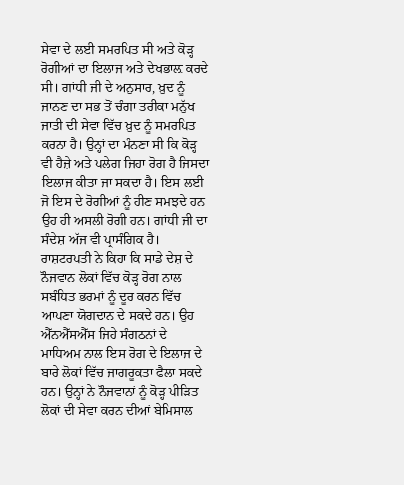ਸੇਵਾ ਦੇ ਲਈ ਸਮਰਪਿਤ ਸੀ ਅਤੇ ਕੋੜ੍ਹ ਰੋਗੀਆਂ ਦਾ ਇਲਾਜ ਅਤੇ ਦੇਖਭਾਲ਼ ਕਰਦੇ ਸੀ। ਗਾਂਧੀ ਜੀ ਦੇ ਅਨੁਸਾਰ, ਖ਼ੁਦ ਨੂੰ ਜਾਨਣ ਦਾ ਸਭ ਤੋਂ ਚੰਗਾ ਤਰੀਕਾ ਮਨੁੱਖ ਜਾਤੀ ਦੀ ਸੇਵਾ ਵਿੱਚ ਖ਼ੁਦ ਨੂੰ ਸਮਰਪਿਤ ਕਰਨਾ ਹੈ। ਉਨ੍ਹਾਂ ਦਾ ਮੰਨਣਾ ਸੀ ਕਿ ਕੋੜ੍ਹ ਵੀ ਹੈਜ਼ੇ ਅਤੇ ਪਲੇਗ ਜਿਹਾ ਰੋਗ ਹੈ ਜਿਸਦਾ ਇਲਾਜ ਕੀਤਾ ਜਾ ਸਕਦਾ ਹੈ। ਇਸ ਲਈ ਜੋ ਇਸ ਦੇ ਰੋਗੀਆਂ ਨੂੰ ਹੀਣ ਸਮਝਦੇ ਹਨ ਉਹ ਹੀ ਅਸਲੀ ਰੋਗੀ ਹਨ। ਗਾਂਧੀ ਜੀ ਦਾ ਸੰਦੇਸ਼ ਅੱਜ ਵੀ ਪ੍ਰਾਸੰਗਿਕ ਹੈ।
ਰਾਸ਼ਟਰਪਤੀ ਨੇ ਕਿਹਾ ਕਿ ਸਾਡੇ ਦੇਸ਼ ਦੇ ਨੌਜਵਾਨ ਲੋਕਾਂ ਵਿੱਚ ਕੋੜ੍ਹ ਰੋਗ ਨਾਲ ਸਬੰਧਿਤ ਭਰਮਾਂ ਨੂੰ ਦੂਰ ਕਰਨ ਵਿੱਚ ਆਪਣਾ ਯੋਗਦਾਨ ਦੇ ਸਕਦੇ ਹਨ। ਉਹ ਐੱਨਐੱਸਐੱਸ ਜਿਹੇ ਸੰਗਠਨਾਂ ਦੇ ਮਾਧਿਅਮ ਨਾਲ ਇਸ ਰੋਗ ਦੇ ਇਲਾਜ ਦੇ ਬਾਰੇ ਲੋਕਾਂ ਵਿੱਚ ਜਾਗਰੂਕਤਾ ਫੈਲਾ ਸਕਦੇ ਹਨ। ਉਨ੍ਹਾਂ ਨੇ ਨੌਜਵਾਨਾਂ ਨੂੰ ਕੋੜ੍ਹ ਪੀੜਿਤ ਲੋਕਾਂ ਦੀ ਸੇਵਾ ਕਰਨ ਦੀਆਂ ਬੇਮਿਸਾਲ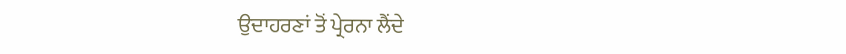ਉਦਾਹਰਣਾਂ ਤੋਂ ਪ੍ਰੇਰਨਾ ਲੈਂਦੇ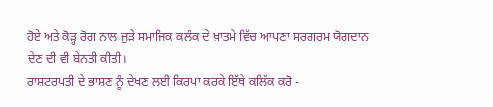ਹੋਏ ਅਤੇ ਕੋੜ੍ਹ ਰੋਗ ਨਾਲ ਜੁੜੇ ਸਮਾਜਿਕ ਕਲੰਕ ਦੇ ਖ਼ਾਤਮੇ ਵਿੱਚ ਆਪਣਾ ਸਰਗਰਮ ਯੋਗਦਾਨ ਦੇਣ ਦੀ ਵੀ ਬੇਨਤੀ ਕੀਤੀ।
ਰਾਸ਼ਟਰਪਤੀ ਦੇ ਭਾਸ਼ਣ ਨੂੰ ਦੇਖਣ ਲਈ ਕਿਰਪਾ ਕਰਕੇ ਇੱਥੇ ਕਲਿੱਕ ਕਰੋ -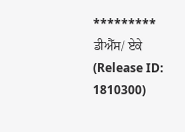*********
ਡੀਐੱਸ/ ਏਕੇ
(Release ID: 1810300)